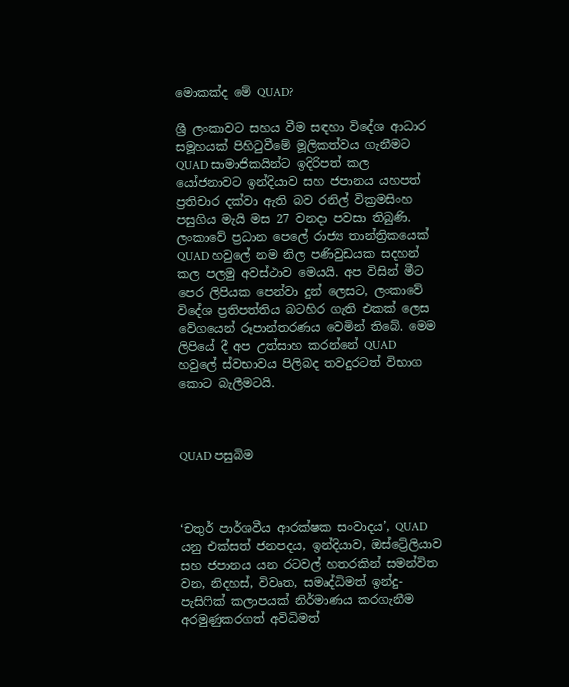මොකක්ද මේ QUAD?

ශ්‍රී ලංකාවට සහය වීම සඳහා විදේශ ආධාර සමූහයක් පිහිටුවීමේ මූලිකත්වය ගැනීමට QUAD සාමාජිකයින්ට ඉදිරිපත් කල යෝජනාවට ඉන්දියාව සහ ජපානය යහපත් ප්‍රතිචාර දක්වා ඇති බව රනිල් වික්‍රමසිංහ පසුගිය මැයි මස 27 වනදා පවසා තිබුණි. ලංකාවේ ප්‍රධාන පෙලේ රාජ්‍ය තාන්ත්‍රිකයෙක් QUAD හවුලේ නම නිල පණිවුඩයක සදහන් කල පලමු අවස්ථාව මෙයයි. අප විසින් මීට පෙර ලිපියක පෙන්වා දුන් ලෙසට, ලංකාවේ විදේශ ප්‍රතිපත්තිය බටහිර ගැති එකක් ලෙස වේගයෙන් රූපාන්තරණය වෙමින් තිබේ. මෙම ලිපියේ දී අප උත්සාහ කරන්නේ QUAD හවුලේ ස්වභාවය පිලිබද තවදුරටත් විභාග කොට බැලීමටයි.



QUAD පසුබිම



‘චතුර් පාර්ශවීය ආරක්ෂක සංවාදය’, QUAD යනු එක්සත් ජනපදය, ඉන්දියාව, ඔස්ට්‍රේලියාව සහ ජපානය යන රටවල් හතරකින් සමන්විත වන, නිදහස්, විවෘත, සමෘද්ධිමත් ඉන්දු-පැසිෆික් කලාපයක් නිර්මාණය කරගැනීම අරමුණුකරගත් අවිධිමත්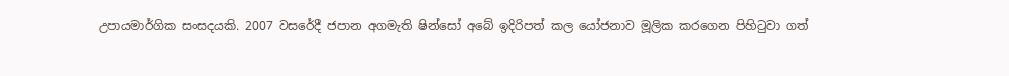උපායමාර්ගික සංසදයකි. 2007 වසරේදී ජපාන අගමැති ෂින්සෝ අබේ ඉදිරිපත් කල යෝජනාව මූලික කරගෙන පිහිටුවා ගත්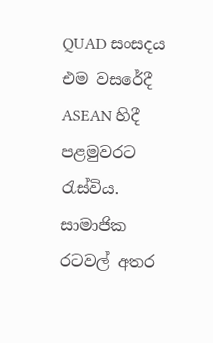QUAD සංසදය එම වසරේදී ASEAN හිදී පළමුවරට රැස්විය. සාමාජික රටවල් අතර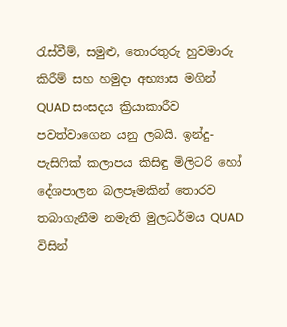රැස්වීම්, සමුළු, තොරතුරු හුවමාරු කිරීම් සහ හමුදා අභ්‍යාස මගින් QUAD සංසදය ක්‍රියාකාරීව පවත්වාගෙන යනු ලබයි. ඉන්දු-පැසිෆික් කලාපය කිසිඳු මිලිටරි හෝ දේශපාලන බලපෑමකින් තොරව තබාගැනීම නමැති මුලධර්මය QUAD විසින්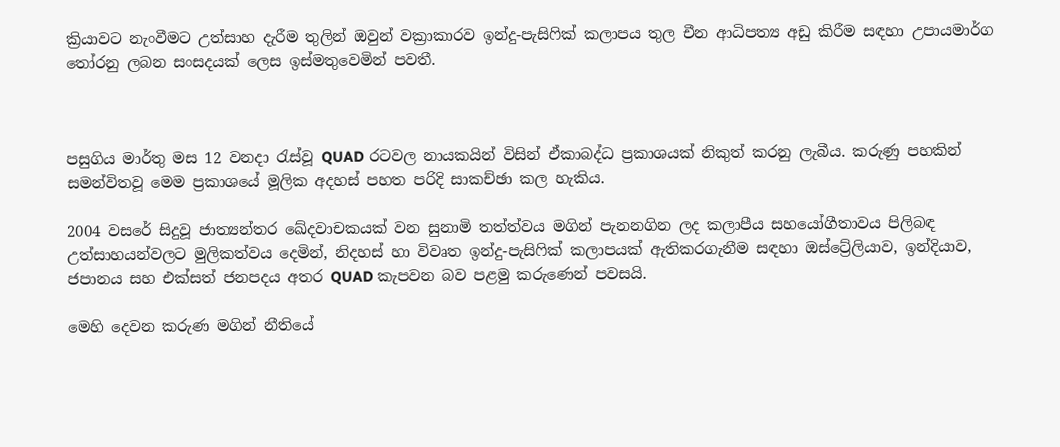ක්‍රියාවට නැංවීමට උත්සාහ දැරීම තුලින් ඔවුන් වක්‍රාකාරව ඉන්දු-පැසිෆික් කලාපය තුල චීන ආධිපත්‍ය අඩු කිරීම සඳහා උපායමාර්ග තෝරනු ලබන සංසදයක් ලෙස ඉස්මතුවෙමින් පවතී.



පසුගිය මාර්තු මස 12 වනදා රැස්වූ QUAD රටවල නායකයින් විසින් ඒකාබද්ධ ප්‍රකාශයක් නිකුත් කරනු ලැබීය. කරුණු පහකින් සමන්විතවූ මෙම ප්‍රකාශයේ මූලික අදහස් පහත පරිදි සාකච්ඡා කල හැකිය.

2004 වසරේ සිදුවූ ජාත්‍යන්තර ඛේදවාචකයක් වන සුනාමි තත්ත්වය මගින් පැනනගින ලද කලාපීය සහයෝගීතාවය පිලිබඳ උත්සාහයන්වලට මුලිකත්වය දෙමින්, නිදහස් හා විවෘත ඉන්දු-පැසිෆික් කලාපයක් ඇතිකරගැනීම සඳහා ඔස්ට්‍රේලියාව, ඉන්දියාව, ජපානය සහ එක්සත් ජනපදය අතර QUAD කැපවන බව පළමු කරුණෙන් පවසයි.

මෙහි දෙවන කරුණ මගින් නීතියේ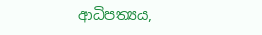ආධිපත්‍යය,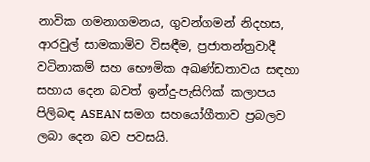නාවික ගමනාගමනය, ගුවන්ගමන් නිදහස, ආරවුල් සාමකාමිව විසඳීම, ප්‍රජාතන්ත්‍රවාදී වටිනාකම් සහ භෞමික අඛණ්ඩතාවය සඳහා සහාය දෙන බවත් ඉන්දු-පැසිෆික් කලාපය පිලිබඳ ASEAN සමග සහයෝගීතාව ප්‍රබලව ලබා දෙන බව පවසයි.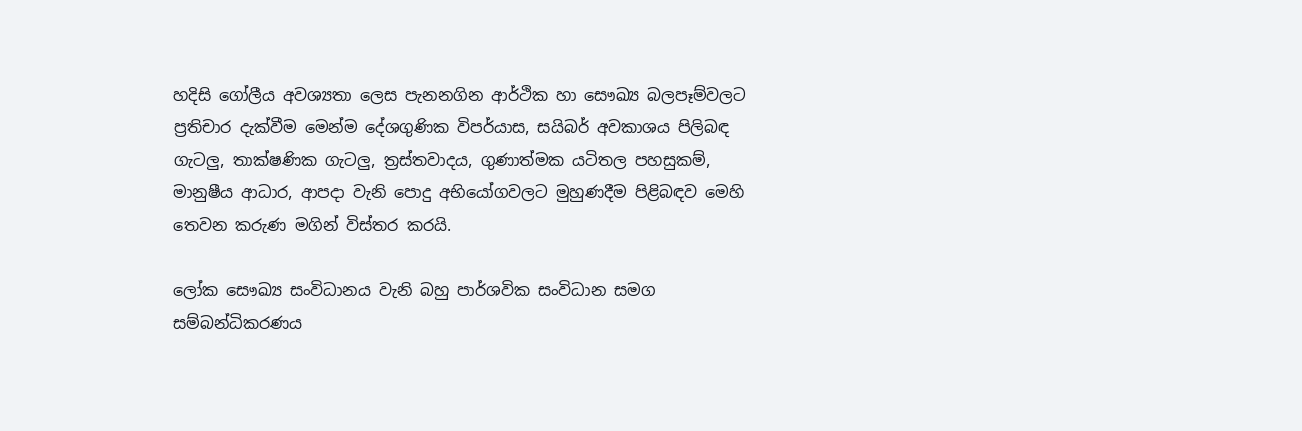හදිසි ගෝලීය අවශ්‍යතා ලෙස පැනනගින ආර්ථික හා සෞඛ්‍ය බලපෑම්වලට ප්‍රතිචාර දැක්වීම මෙන්ම දේශගුණික විපර්යාස, සයිබර් අවකාශය පිලිබඳ ගැටලු, තාක්ෂණික ගැටලු, ත්‍රස්තවාදය, ගුණාත්මක යටිතල පහසුකම්, මානුෂීය ආධාර, ආපදා වැනි පොදු අභියෝගවලට මුහුණදීම පිළිබඳව මෙහි තෙවන කරුණ මගින් විස්තර කරයි.

ලෝක සෞඛ්‍ය සංවිධානය වැනි බහු පාර්ශවික සංවිධාන සමග සම්බන්ධිකරණය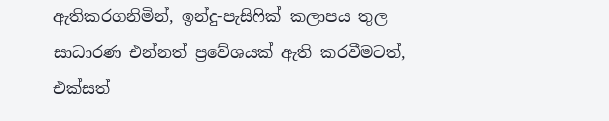ඇතිකරගනිමින්, ඉන්දු-පැසිෆික් කලාපය තුල සාධාරණ එන්නත් ප්‍රවේශයක් ඇති කරවීමටත්, එක්සත්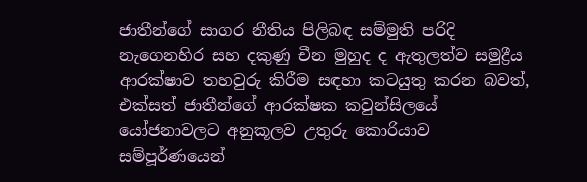ජාතීන්ගේ සාගර නීතිය පිලිබඳ සම්මුති පරිදි නැගෙනහිර සහ දකුණු චීන මුහුද ද ඇතුලත්ව සමුද්‍රීය ආරක්ෂාව තහවුරු කිරීම සඳහා කටයුතු කරන බවත්, එක්සත් ජාතීන්ගේ ආරක්ෂක කවුන්සිලයේ යෝජනාවලට අනුකූලව උතුරු කොරියාව සම්පූර්ණයෙන්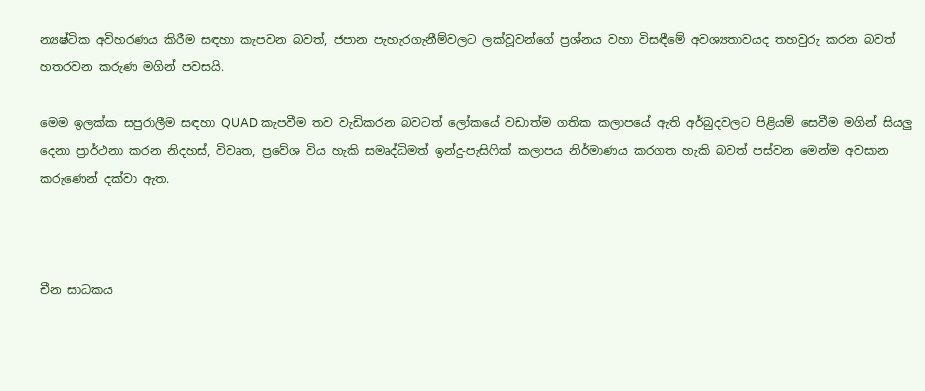න්‍යෂ්ටික අවිහරණය කිරීම සඳහා කැපවන බවත්, ජපාන පැහැරගැනීම්වලට ලක්වූවන්ගේ ප්‍රශ්නය වහා විසඳීමේ අවශ්‍යතාවයද තහවුරු කරන බවත් හතරවන කරුණ මගින් පවසයි.

මෙම ඉලක්ක සපුරාලීම සඳහා QUAD කැපවීම තව වැඩිකරන බවටත් ලෝකයේ වඩාත්ම ගතික කලාපයේ ඇති අර්බුදවලට පිළියම් සෙවීම මගින් සියලු දෙනා ප්‍රාර්ථනා කරන නිදහස්, විවෘත, ප්‍රවේශ විය හැකි සමෘද්ධිමත් ඉන්දු-පැසිෆික් කලාපය නිර්මාණය කරගත හැකි බවත් පස්වන මෙන්ම අවසාන කරුණෙන් දක්වා ඇත.



චීන සාධකය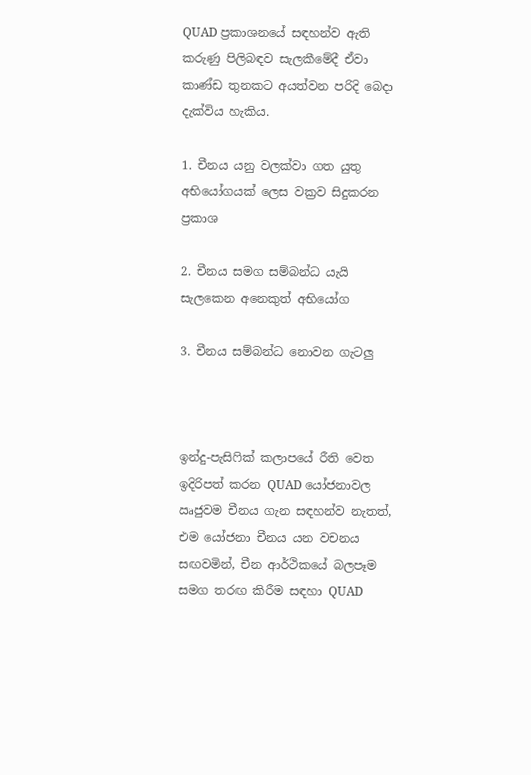QUAD ප්‍රකාශනයේ සඳහන්ව ඇති කරුණු පිලිබඳව සැලකීමේදී ඒවා කාණ්ඩ තුනකට අයත්වන පරිදි බෙදා දැක්විය හැකිය.

1. චීනය යනු වලක්වා ගත යුතු අභියෝගයක් ලෙස වක්‍රව සිදුකරන ප්‍රකාශ

2. චීනය සමග සම්බන්ධ යැයි සැලකෙන අනෙකුත් අභියෝග

3. චීනය සම්බන්ධ නොවන ගැටලු



ඉන්දු-පැසිෆික් කලාපයේ රීති වෙත ඉදිරිපත් කරන QUAD යෝජනාවල ඍජුවම චීනය ගැන සඳහන්ව නැතත්, එම යෝජනා චීනය යන වචනය සඟවමින්, චීන ආර්ථිකයේ බලපෑම සමග තරඟ කිරීම සඳහා QUAD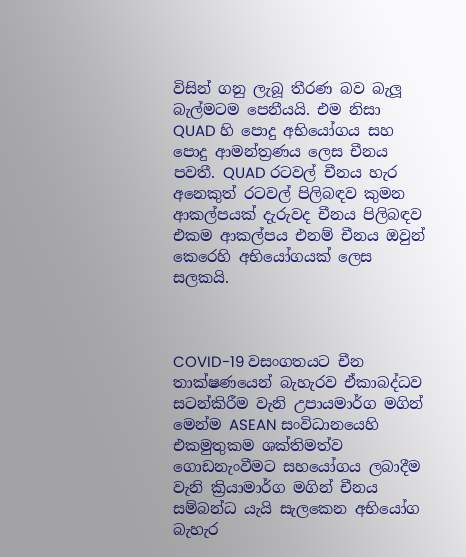විසින් ගනු ලැබූ තීරණ බව බැලූ බැල්මටම පෙනීයයි. එම නිසා QUAD හි පොදු අභියෝගය සහ පොදු ආමන්ත්‍රණය ලෙස චීනය පවතී. QUAD රටවල් චීනය හැර අනෙකුත් රටවල් පිලිබඳව කුමන ආකල්පයක් දැරුවද චීනය පිලිබඳව එකම ආකල්පය එනම් චීනය ඔවුන් කෙරෙහි අභියෝගයක් ලෙස සලකයි.



COVID-19 වසංගතයට චීන තාක්ෂණයෙන් බැහැරව ඒකාබද්ධව සටන්කිරීම වැනි උපායමාර්ග මගින් මෙන්ම ASEAN සංවිධානයෙහි එකමුතුකම ශක්තිමත්ව ගොඩනැංවීමට සහයෝගය ලබාදීම වැනි ක්‍රියාමාර්ග මගින් චීනය සම්බන්ධ යැයි සැලකෙන අභියෝග බැහැර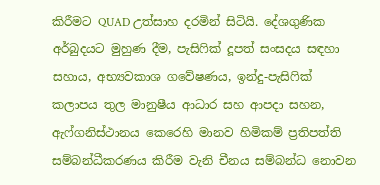කිරීමට QUAD උත්සාහ දරමින් සිටියි. දේශගුණික අර්බුදයට මුහුණ දීම, පැසිෆික් දූපත් සංසදය සඳහා සහාය, අභ්‍යවකාශ ගවේෂණය, ඉන්දු-පැසිෆික් කලාපය තුල මානුෂීය ආධාර සහ ආපදා සහන, ඇෆ්ගනිස්ථානය කෙරෙහි මානව හිමිකම් ප්‍රතිපත්ති සම්බන්ධීකරණය කිරීම වැනි චීනය සම්බන්ධ නොවන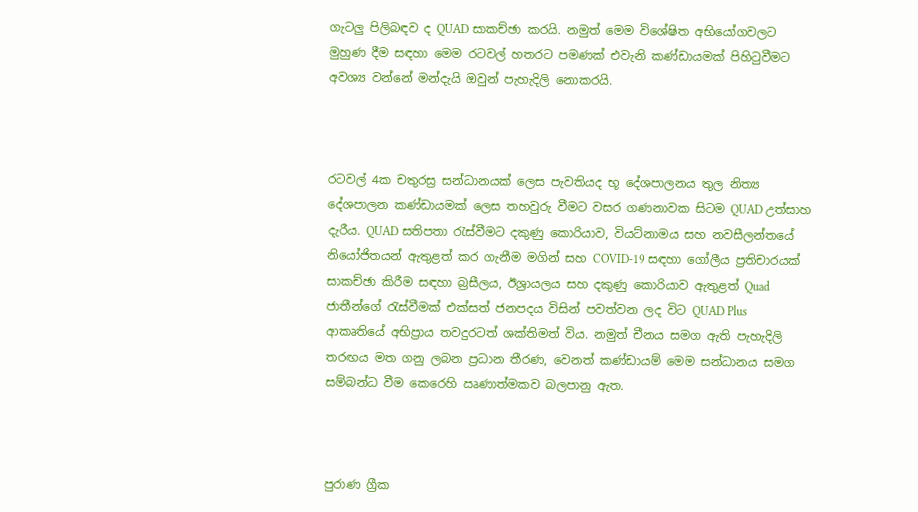ගැටලු පිලිබඳව ද QUAD සාකච්ඡා කරයි. නමුත් මෙම විශේෂිත අභියෝගවලට මුහුණ දීම සඳහා මෙම රටවල් හතරට පමණක් එවැනි කණ්ඩායමක් පිහිටුවීමට අවශ්‍ය වන්නේ මන්දැයි ඔවුන් පැහැදිලි නොකරයි.



රටවල් 4ක චතුරස්‍ර සන්ධානයක් ලෙස පැවතියද භූ දේශපාලනය තුල නිත්‍ය දේශපාලන කණ්ඩායමක් ලෙස තහවුරු වීමට වසර ගණනාවක සිටම QUAD උත්සාහ දැරීය. QUAD සතිපතා රැස්වීමට දකුණු කොරියාව, වියට්නාමය සහ නවසීලන්තයේ නියෝජිතයන් ඇතුළත් කර ගැනීම මගින් සහ COVID-19 සඳහා ගෝලීය ප්‍රතිචාරයක් සාකච්ඡා කිරීම සඳහා බ්‍රසීලය, ඊශ්‍රායලය සහ දකුණු කොරියාව ඇතුළත් Quad ජාතීන්ගේ රැස්වීමක් එක්සත් ජනපදය විසින් පවත්වන ලද විට QUAD Plus ආකෘතියේ අභිප්‍රාය තවදුරටත් ශක්තිමත් විය. නමුත් චීනය සමග ඇති පැහැදිලි තරඟය මත ගනු ලබන ප්‍රධාන තීරණ, වෙනත් කණ්ඩායම් මෙම සන්ධානය සමග  සම්බන්ධ වීම කෙරෙහි ඍණාත්මකව බලපානු ඇත.



පුරාණ ග්‍රීක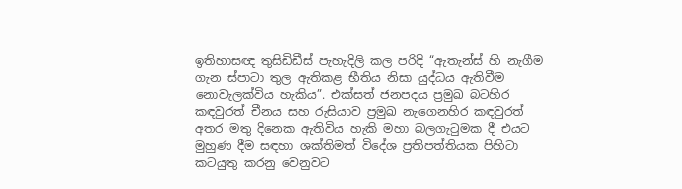ඉතිහාසඥ තුසිඩිඩීස් පැහැදිලි කල පරිදි “ඇතැන්ස් හි නැගීම ගැන ස්පාටා තුල ඇතිකළ භීතිය නිසා යුද්ධය ඇතිවීම නොවැලක්විය හැකිය”. එක්සත් ජනපදය ප්‍රමුඛ බටහිර කඳවුරත් චීනය සහ රුසියාව ප්‍රමුඛ නැගෙනහිර කඳවුරත් අතර මතු දිනෙක ඇතිවිය හැකි මහා බලගැටුමක දී එයට මුහුණ දීම සඳහා ශක්තිමත් විදේශ ප්‍රතිපත්තියක පිහිටා කටයුතු කරනු වෙනුවට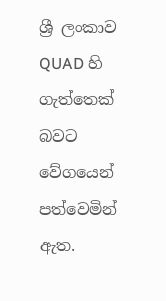ශ්‍රී ලංකාව QUAD හි ගැත්තෙක් බවට වේගයෙන් පත්වෙමින් ඇත.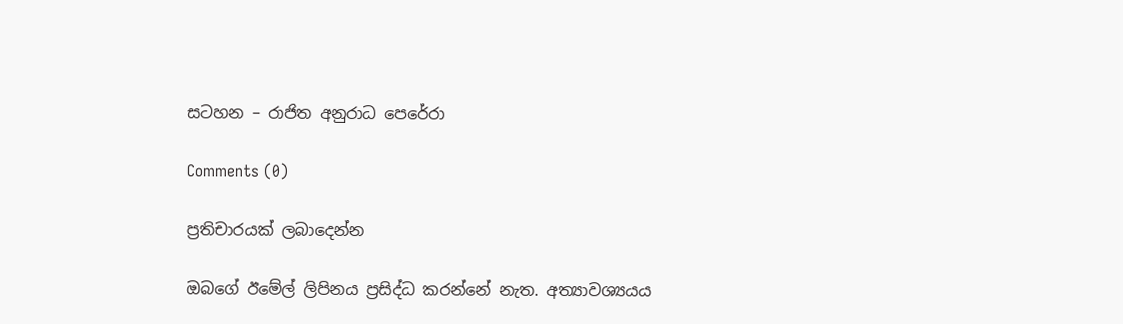සටහන – රාජිත අනුරාධ පෙරේරා

Comments (0)

ප්‍රතිචාරයක් ලබාදෙන්න

ඔබගේ ඊමේල් ලිපිනය ප්‍රසිද්ධ කරන්නේ නැත. අත්‍යාවශ්‍යයය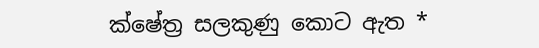ක්ෂේත්‍ර සලකුණු කොට ඇත *